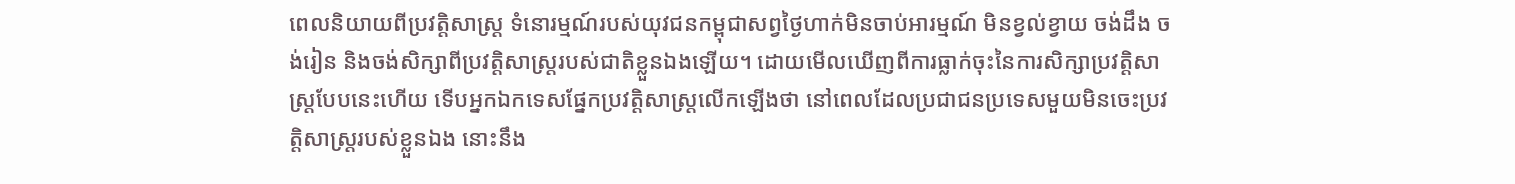ពេលនិយាយពីប្រវត្តិសាស្ត្រ ទំនោរម្មណ៍របស់យុវជនកម្ពុជាសព្វថ្ងៃហាក់មិនចាប់អារម្មណ៍ មិនខ្វល់ខ្វាយ ចង់ដឹង ចង់រៀន និងចង់សិក្សាពីប្រវត្តិសាស្ត្ររបស់ជាតិខ្លួនឯងឡើយ។ ដោយមើលឃើញពីការធ្លាក់ចុះនៃការសិក្សាប្រវត្តិសាស្ត្របែបនេះហើយ ទើបអ្នកឯកទេសផ្នែកប្រវត្តិសាស្ត្រលើកឡើងថា នៅពេលដែលប្រជាជនប្រទេសមួយមិនចេះប្រវត្តិសាស្ត្ររបស់ខ្លួនឯង នោះនឹង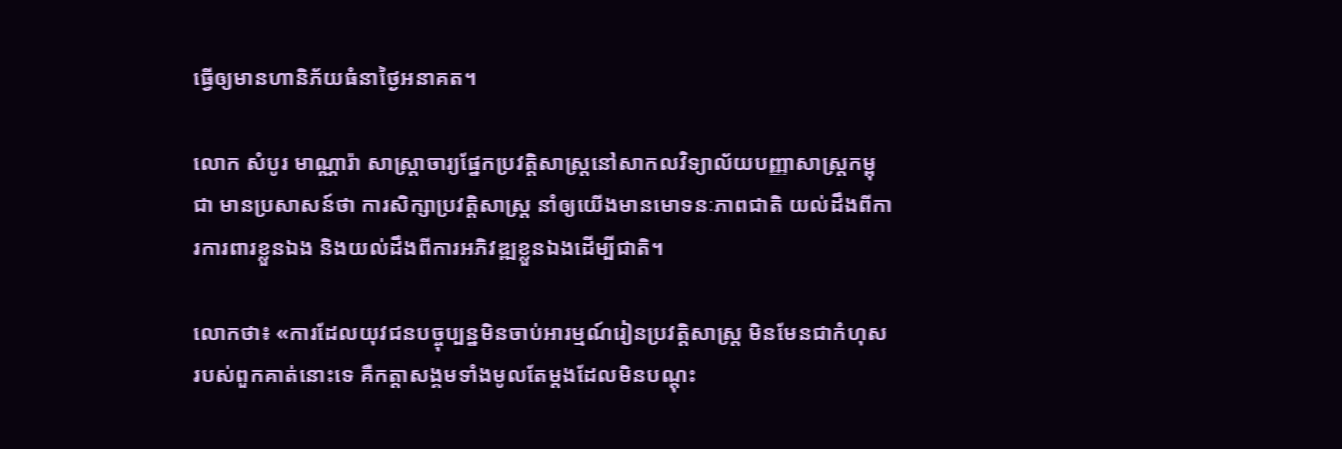ធ្វើឲ្យមានហានិភ័យធំនាថ្ងៃអនាគត។

លោក សំបូរ មាណ្ណារ៉ា សាស្រ្តាចារ្យផ្នែកប្រវត្តិសាស្ត្រនៅសាកលវិទ្យាល័យបញ្ញាសាស្ត្រកម្ពុជា មានប្រសាសន៍ថា ការសិក្សាប្រវត្តិសាស្ត្រ នាំឲ្យយើងមានមោទនៈភាពជាតិ យល់ដឹងពីការការពារខ្លួនឯង និងយល់ដឹងពីការអភិវឌ្ឍខ្លួនឯងដើម្បីជាតិ។

លោកថា៖ «ការដែលយុវជនបច្ចុប្បន្នមិនចាប់អារម្មណ៍រៀនប្រវត្តិសាស្ត្រ មិនមែនជាកំហុសរបស់ពួកគាត់នោះទេ គឺកត្តាសង្គមទាំងមូលតែម្តងដែលមិនបណ្តុះ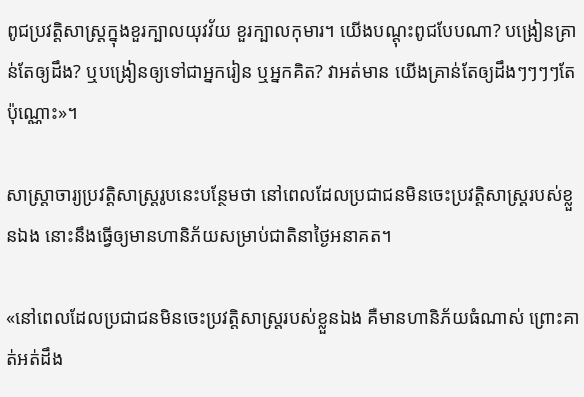ពូជប្រវត្តិសាស្ត្រក្នុងខួរក្បាលយុវវ័យ ខួរក្បាលកុមារ។ យើងបណ្តុះពូជបែបណា? បង្រៀនគ្រាន់តែឲ្យដឹង? ឬបង្រៀនឲ្យទៅជាអ្នករៀន ឬអ្នកគិត? វាអត់មាន យើងគ្រាន់តែឲ្យដឹងៗៗៗៗតែប៉ុណ្ណោះ»។

សាស្រ្តាចារ្យប្រវត្តិសាស្រ្តរូបនេះបន្ថែមថា នៅពេលដែលប្រជាជនមិនចេះប្រវត្តិសាស្ត្ររបស់ខ្លួនឯង នោះនឹងធ្វើឲ្យមានហានិភ័យសម្រាប់ជាតិនាថ្ងៃអនាគត។

«នៅពេលដែលប្រជាជនមិនចេះប្រវត្តិសាស្ត្ររបស់ខ្លួនឯង គឺមានហានិភ័យធំណាស់ ព្រោះគាត់អត់ដឹង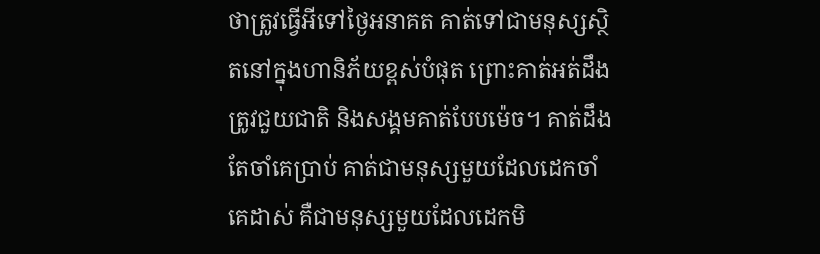ថាត្រូវធ្វើអីទៅថ្ងៃអនាគត គាត់ទៅជាមនុស្សស្ថិតនៅក្នុងហានិភ័យខ្ពស់បំផុត ព្រោះគាត់អត់ដឹងត្រូវជួយជាតិ និងសង្គមគាត់បែបម៉េច។ គាត់ដឹងតែចាំគេប្រាប់ គាត់ជាមនុស្សមួយដែលដេកចាំគេដាស់ គឺជាមនុស្សមួយដែលដេកមិ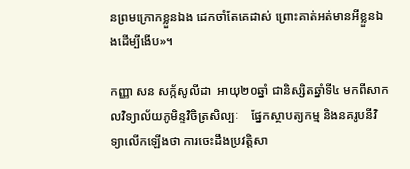នព្រមក្រោកខ្លួនឯង ដេកចាំតែគេដាស់ ព្រោះគាត់អត់មានអីខ្លួនឯងដើម្បីងើប»។

កញ្ញា សន សក្ក័សូលីដា  អាយុ២០ឆ្នាំ ជានិស្សិតឆ្នាំទី៤ មកពីសាកលវិទ្យាល័យភូមិន្ទវិចិត្រសិល្បៈ    ផ្នែកស្ថាបត្យកម្ម និងនគរូបនីវិទ្យាលើកឡើងថា ការចេះដឹងប្រវត្តិសា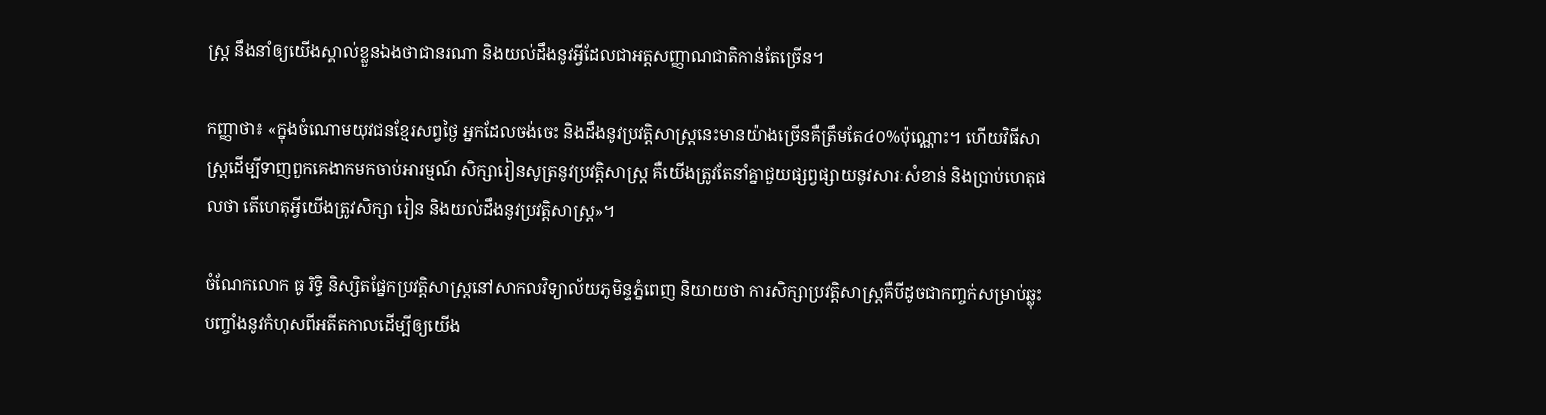ស្ត្រ នឹងនាំឲ្យយើងស្គាល់ខ្លួនឯងថាជានរណា និងយល់ដឹងនូវអ្វីដែលជាអត្តសញ្ញាណជាតិកាន់តែច្រើន។

កញ្ញាថា៖ «ក្នុងចំណោមយុវជនខ្មែរសព្វថ្ងៃ អ្នកដែលចង់ចេះ និងដឹងនូវប្រវត្តិសាស្ត្រនេះមានយ៉ាងច្រើនគឺត្រឹមតែ៤០%ប៉ុណ្ណោះ។ ហើយវិធីសាស្ត្រដើម្បីទាញពួកគេងាកមកចាប់អារម្មណ៍ សិក្សារៀនសូត្រនូវប្រវត្តិសាស្ត្រ គឺយើងត្រូវតែនាំគ្នាជួយផ្សព្វផ្សាយនូវសារៈសំខាន់ និងប្រាប់ហេតុផលថា តើហេតុអ្វីយើងត្រូវសិក្សា រៀន និងយល់ដឹងនូវប្រវត្តិសាស្ត្រ»។

ចំណែកលោក ធូ រិទ្ធិ និស្សិតផ្នែកប្រវត្តិសាស្ត្រនៅសាកលវិទ្យាល័យភូមិន្ទភ្នំពេញ និយាយថា ការសិក្សាប្រវត្តិសាស្ត្រគឺបីដូចជាកញ្ចក់សម្រាប់ឆ្លុះបញ្ចាំងនូវកំហុសពីអតីតកាលដើម្បីឲ្យយើង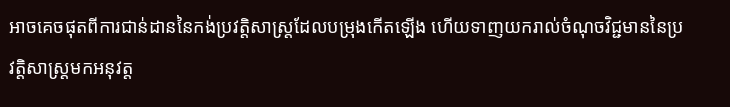អាចគេចផុតពីការជាន់ដាននៃកង់ប្រវត្តិសាស្ត្រដែលបម្រុងកើតឡើង ហើយទាញយករាល់ចំណុចវិជ្ជមាននៃប្រវត្តិសាស្ត្រមកអនុវត្ត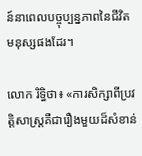ន៍នាពេលបច្ចុប្បន្នភាពនៃជីវិតមនុស្សផងដែរ។

លោក រិទ្ធិថា៖ «ការសិក្សាពីប្រវត្តិសាស្ត្រគឺជារឿងមួយដ៏សំខាន់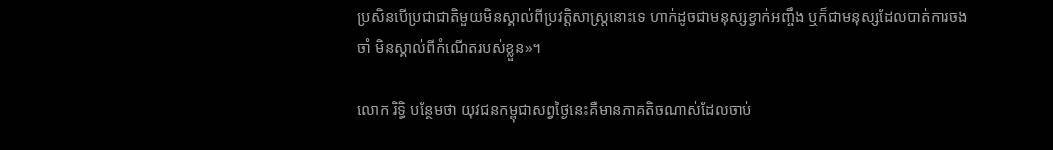ប្រសិនបើប្រជាជាតិមួយមិនស្គាល់ពីប្រវត្តិសាស្ត្រនោះទេ ហាក់ដូចជាមនុស្សខ្វាក់អញ្ចឹង ឬក៏ជាមនុស្សដែលបាត់ការចងចាំ មិនស្គាល់ពីកំណើតរបស់ខ្លួន»។

លោក រិទ្ធិ បន្ថែមថា យុវជនកម្ពុជាសព្វថ្ងៃនេះគឺមានភាគតិចណាស់ដែលចាប់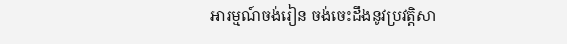អារម្មណ៍ចង់រៀន ចង់ចេះដឹងនូវប្រវត្តិសា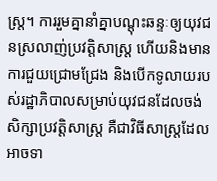ស្ត្រ។ ការរួមគ្នានាំគ្នាបណ្តុះឆន្ទៈឲ្យយុវជនស្រលាញ់ប្រវត្តិសាស្ត្រ ហើយនិងមានការជួយជ្រោមជ្រែង និងបើកទូលាយរបស់រដ្ឋាភិបាលសម្រាប់យុវជនដែលចង់សិក្សាប្រវត្តិសាស្ត្រ គឺជាវិធីសាស្រ្តដែលអាចទា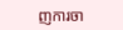ញការចា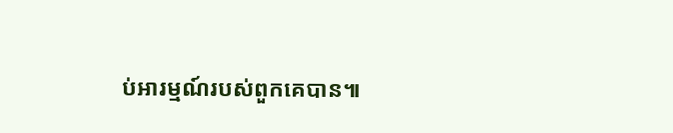ប់អារម្មណ៍របស់ពួកគេបាន៕